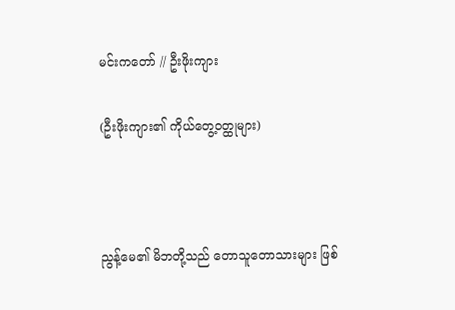မင်းကတော် // ဦးဖိုးကျား

(ဦးဖိုးကျား၏ ကိုယ်တွေ့ဝတ္ထုများ)



ညွန့်မေ၏ မိဘတို့သည် တောသူတောသားများ ဖြစ်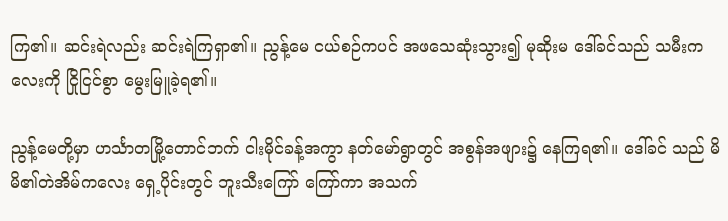ကြ၏။ ဆင်းရဲလည်း ဆင်းရဲကြရှာ၏။ ညွန့်မေ ငယ်စဉ်ကပင် အဖသေဆုံးသွား၍ မုဆိုးမ ဒေါ်ခင်သည် သမီးကလေးကို ငြိုငြင်စွာ မွေးမြူခဲ့ရ၏။

ညွန့်မေတို့မှာ ဟင်္သာတမြို့တောင်ဘက် ငါးမိုင်ခန့်အကွာ နတ်မော်ရွာတွင် အစွန်အဖျား၌ နေကြရ၏။ ဒေါ်ခင် သည် မိမိ၏တဲအိမ်ကလေး ရှေ့ပိုင်းတွင် ဘူးသီးကြော် ကြော်ကာ အသက်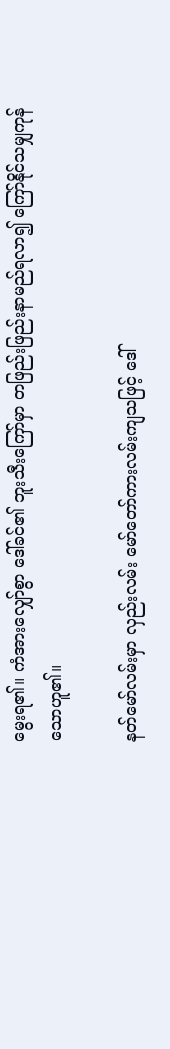မွေးရ၏။ ကံအားလျှော်စွာ ‌ဒေါ်ခင်၏ ဘူးသီးကြော်မှာ တဖြည်းဖြည်းနာမည်ရလာ၍ ကြော်နိုင်သမျှကုန်သောဟူ၏။

နတ်မော်လမ်းမှာ လှည်းလမ်း မော်တော်ကားလမ်းကျသဖြင့် ဒေါ်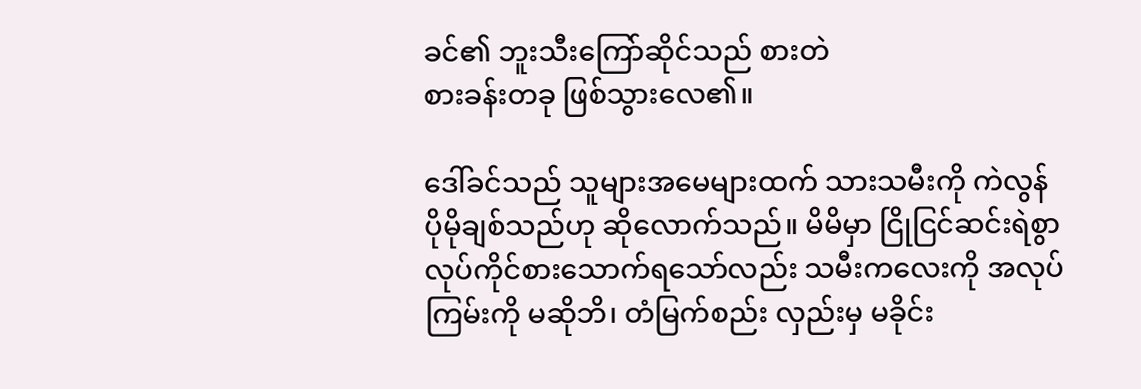ခင်၏ ဘူးသီးကြော်ဆိုင်သည် စားတဲ
စားခန်းတခု ဖြစ်သွားလေ၏။

ဒေါ်ခင်သည် သူများအမေများထက် သားသမီးကို ကဲလွန်ပိုမိုချစ်သည်ဟု ဆိုလောက်သည်။ မိမိမှာ ငြိုငြင်ဆင်းရဲစွာ လုပ်ကိုင်စားသောက်ရသော်လည်း သမီးကလေးကို အလုပ်ကြမ်းကို မဆိုဘိ၊ တံမြက်စည်း လှည်းမှ မခိုင်း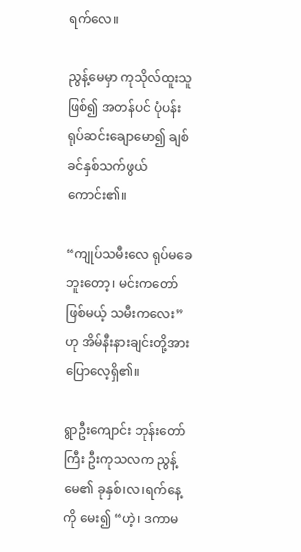ရက်လေ။

ညွန့်မေမှာ ကုသိုလ်ထူးသူဖြစ်၍ အတန်ပင် ပုံပန်း ရုပ်ဆင်းချောမော၍ ချစ်ခင်နှစ်သက်ဖွယ် ကောင်း၏။

“ကျုပ်သမီးလေ ရုပ်မခေဘူးတော့၊ မင်းကတော်ဖြစ်မယ့် သမီးကလေး” ဟု အိမ်နီးနားချင်းတို့အား ပြောလေ့ရှိ၏။

ရွာဦးကျောင်း ဘုန်းတော်ကြီး ဦးကုသလက ညွန့်မေ၏ ခုနှစ်၊လ၊ရက်နေ့ကို မေး၍ “ဟဲ့၊ ဒကာမ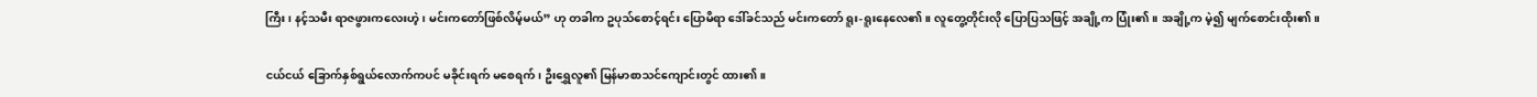ကြီး၊ နင့်သမီး ရာဇဖွားကလေးဟဲ့၊ မင်းကတော်ဖြစ်လိမ့်မယ်” ဟု တခါက ဥပုသ်စောင့်ရင်း ပြောမိရာ ဒေါ်ခင်သည် မင်းကတော် ရူး-ရူးနေလေ၏။ လူတွေ့တိုင်းလို ပြောပြသဖြင့် အချို့က ပြုံး၏။ အချို့က မဲ့၍ မျက်စောင်းထိုး၏။

ငယ်ငယ် ခြောက်နှစ်ရွယ်လောက်ကပင် မခိုင်းရက် မစေရက်၊ ဦးရွှေလူ၏ မြန်မာစာသင်ကျောင်းတွင် ထား၏။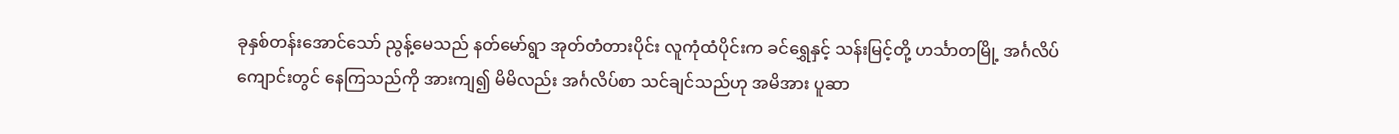ခုနှစ်တန်းအောင်သော် ညွန့်မေသည် နတ်မော်ရွာ အုတ်တံတားပိုင်း လူကုံထံပိုင်းက ခင်ရွှေနှင့် သန်းမြင့်တို့ ဟင်္သာတမြို့ အင်္ဂလိပ်ကျောင်းတွင် နေကြသည်ကို အားကျ၍ မိမိလည်း အင်္ဂလိပ်စာ သင်ချင်သည်ဟု အမိအား ပူဆာ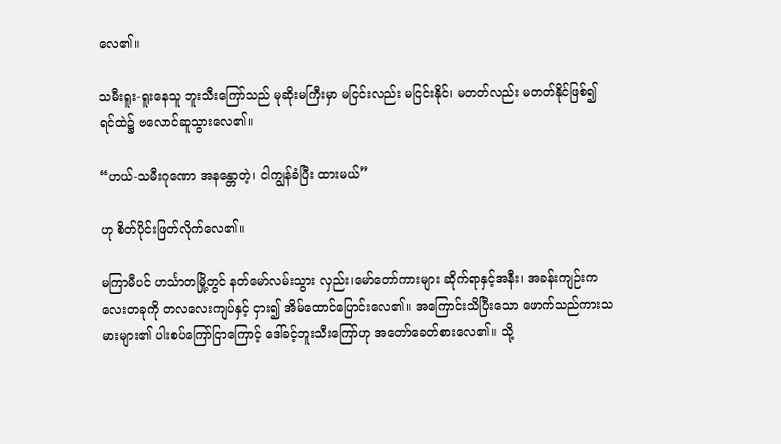လေ၏။

သမီးရူး-ရူးနေသူ ဘူးသီးကြော်သည် မုဆိုးမကြီးမှာ မငြင်းလည်း မငြင်းနိုင်၊ မတတ်လည်း မတတ်နိုင်ဖြစ်၍ ရင်ထဲ၌ ဗလောင်ဆူသွားလေ၏။

“ဟယ်-သမီးဂုဏော အနန္တောတဲ့၊ ငါကျွန်ခံပြီး ထားမယ်”

ဟု စိတ်ပိုင်းဖြတ်လိုက်လေ၏။

မကြာမီပင် ဟင်္သာတမြို့တွင် နတ်မော်လမ်းသွား လှည်း၊မော်တော်ကားများ ဆိုက်ရာနှင့်အနီး၊ အခန်းကျဉ်းကလေးတခုကို တလလေးကျပ်နှင့် ငှား၍ အိမ်ထောင်ပြောင်းလေ၏။ အကြောင်းသိပြီးသော ဖောက်သည်ကားသမားများ၏ ပါးစပ်ကြော်ငြာကြောင့် ဒေါ်ခင့်ဘူးသီးကြော်ဟု အတော်ခေတ်စားလေ၏။ သို့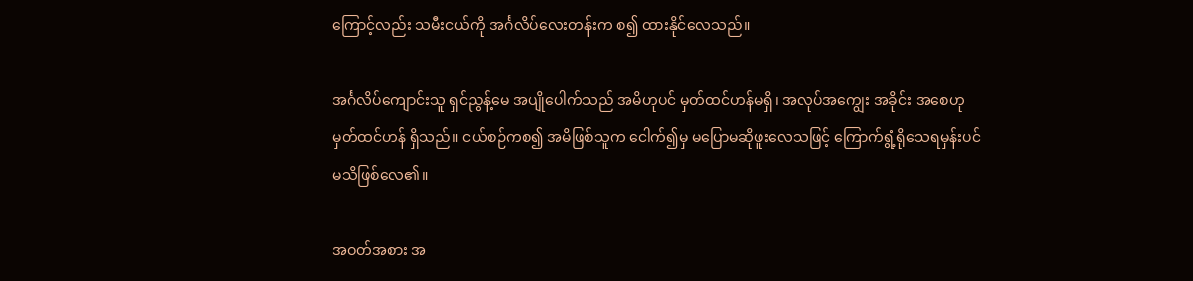ကြောင့်လည်း သမီးငယ်ကို အင်္ဂလိပ်လေးတန်းက စ၍ ထားနိုင်လေသည်။

အင်္ဂလိပ်ကျောင်းသူ ရှင်ညွန့်မေ အပျိုပေါက်သည် အမိဟုပင် မှတ်ထင်ဟန်မရှိ၊ အလုပ်အကျွေး အခိုင်း‌ အစေဟု မှတ်ထင်ဟန် ရှိသည်။ ငယ်စဉ်ကစ၍ အမိဖြစ်သူက ငေါက်၍မှ မပြောမဆိုဖူးလေသဖြင့် ကြောက်ရွံ့ရိုသေရမှန်းပင် မသိဖြစ်လေ၏။

အဝတ်အစား အ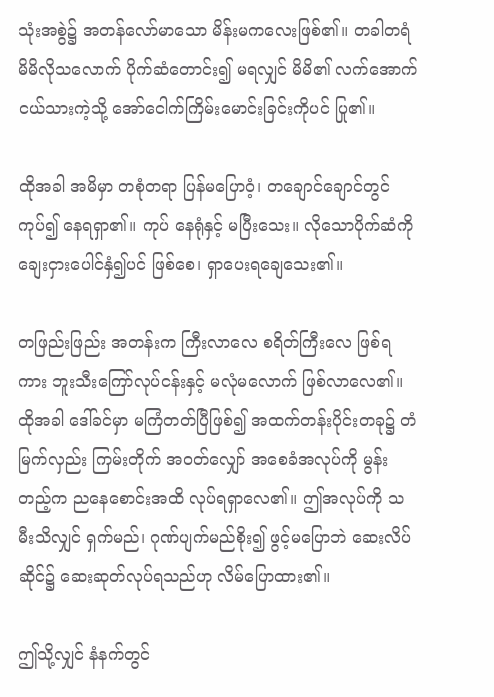သုံးအစွဲ၌ အတန်လော်မာသော မိန်းမကလေးဖြစ်၏။ တခါတရံ မိမိလိုသလောက် ပိုက်ဆံတောင်း၍ မရလျှင် မိမိ၏ လက်အောက်ငယ်သားကဲ့သို့ အော်ငေါက်ကြိမ်းမောင်းခြင်းကိုပင် ပြု၏။

ထိုအခါ အမိမှာ တစုံတရာ ပြန်မပြောဝံ့၊ တချောင်ချောင်တွင် ကုပ်၍ နေရရှာ၏။ ကုပ် နေရုံနှင့် မပြီးသေး။ လိုသောပိုက်ဆံကို ချေးငှားပေါင်နှံ၍ပင် ဖြစ်စေ၊ ရှာပေးရချေသေး၏။

တဖြည်းဖြည်း အတန်းက ကြီးလာလေ စရိတ်ကြီးလေ ဖြစ်ရကား ဘူးသီးကြော်လုပ်ငန်းနှင့် မလုံမလောက် ဖြစ်လာလေ၏။ ထိုအခါ ဒေါ်ခင်မှာ မကြံတတ်ပြီဖြစ်၍ အထက်တန်းပိုင်းတခု၌ တံမြက်လှည်း ကြမ်းတိုက် အဝတ်လျှော် အစေခံအလုပ်ကို မွန်းတည့်က ညနေစောင်းအထိ လုပ်ရရှာလေ၏။ ဤအလုပ်ကို သမီးသိလျှင် ရှက်မည်၊ ဂုဏ်ပျက်မည်စိုး၍ ဖွင့်မပြောဘဲ ဆေးလိပ်ဆိုင်၌ ဆေးဆုတ်လုပ်ရသည်ဟု လိမ်ပြောထား၏။

ဤသို့လျှင် နံနက်တွင်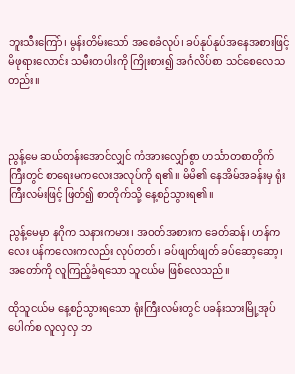ဘူးသီးကြော်၊ မွန်းတိမ်းသော် အစေခံလုပ်၊ ခပ်နုပ်နုပ်အနေအစားဖြင့် မိဖုရားလောင်း သမီးတပါးကို ကြိုးစား၍ အင်္ဂလိပ်စာ သင်စေလေသတည်း။



ညွန့်မေ ဆယ်တန်းအောင်လျှင် ကံအားလျှော်စွာ ဟင်္သာတစာတိုက်ကြီးတွင် စာရေးမကလေးအလုပ်ကို ရ၏။ မိမိ၏ နေအိမ်အခန်းမှ ရုံးကြီးလမ်းဖြင့် ဖြတ်၍ စာတိုက်သို့ နေ့စဉ်သွားရ၏။

ညွန့်မေမှာ နဂိုက သနားကမား၊ အဝတ်အစားက ခေတ်ဆန်၊ ဟန်ကလေး ပန်ကလေးကလည်း လုပ်တတ်၊ ခပ်ဖျတ်ဖျတ် ခပ်ဆော့ဆော့၊ အတော်ကို လူကြည့်ခံရသော သူငယ်မ ဖြစ်လေသည်။

ထိုသူငယ်မ နေ့စဉ်သွား‌ရသော ရုံးကြီးလမ်းတွင် ပခန်းသားမြို့အုပ်ပေါက်စ လူလှလှ ဘ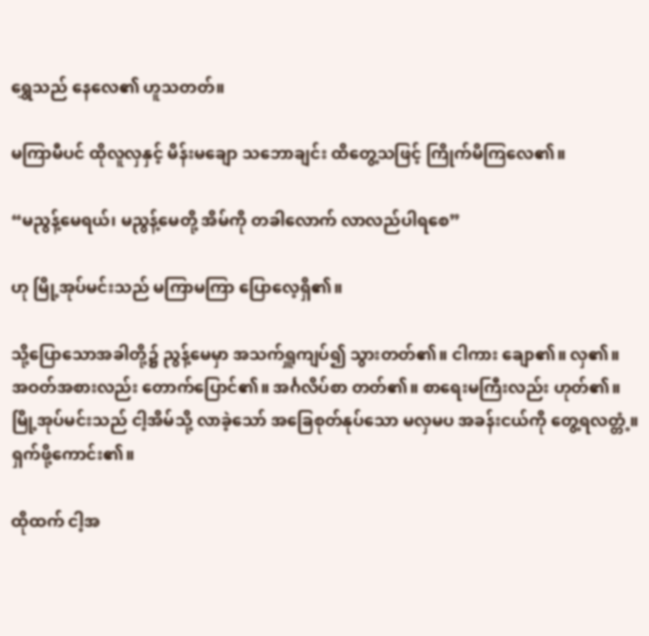ရွှေသည် နေလေ၏ ဟူသတတ်။

မကြာမီပင် ထိုလူလှနှင့် မိန်းမချော သဘောချင်း ထိတွေ့သဖြင့် ကြိုက်မိကြလေ၏။

“မညွန့်မေရယ်၊ မညွန့်မေတို့ အိမ်ကို တခါလောက် လာလည်ပါရစေ”

ဟု မြို့အုပ်မင်းသည် မကြာမကြာ ပြောလေ့ရှိ၏။

သို့ပြောသောအခါတို့၌ ညွန့်မေမှာ အသက်ရှူကျပ်၍ သွားတတ်၏။ ငါကား ချော၏။ လှ၏။ အဝတ်အစားလည်း တောက်ပြောင်၏။ အင်္ဂလိပ်စာ တတ်၏။ စာရေးမကြီးလည်း ဟုတ်၏။ မြို့အုပ်မင်းသည် ငါ့အိမ်သို့ လာခဲ့သော် အခြေစုတ်နုပ်သော မလှမပ အခန်းငယ်ကို တွေ့ရလတ္တံ့။ ရှက်ဖို့ကောင်း၏။

ထိုထက် ငါ့အ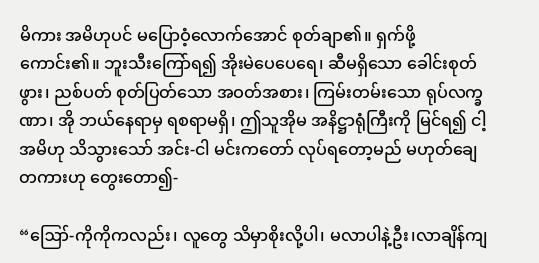မိကား အမိဟုပင် မပြောဝံ့လောက်အောင် စုတ်ချာ၏။ ရှက်ဖို့ကောင်း၏။ ဘူးသီးကြော်ရ၍ အိုးမဲပေပေရေ၊ ဆီမရှိသော ခေါင်းစုတ်ဖွား၊ ညစ်ပတ် စုတ်ပြတ်သော အဝတ်အစား၊ ကြမ်းတမ်းသော ရုပ်လက္ခဏာ၊ အို ဘယ်နေရာမှ ရစရာမရှိ၊ ဤသူအိုမ အနိဋ္ဌာရုံကြီးကို မြင်ရ၍ ငါ့အမိဟု သိသွားသော် အင်း-ငါ မင်းကတော် လုပ်ရတော့မည် မဟုတ်ချေတကားဟု တွေးတော၍-

“ဪ-ကိုကိုကလည်း၊ လူတွေ သိမှာစိုးလို့ပါ၊ မလာပါနဲ့ဦး၊လာချိန်ကျ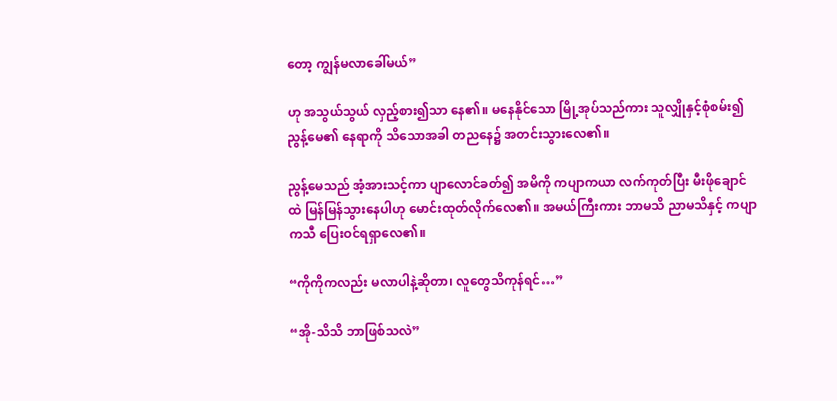တော့ ကျွန်မလာခေါ်မယ်”

ဟု အသွယ်သွယ် လှည့်စား၍သာ နေ၏။ မနေနိုင်သော မြို့အုပ်သည်ကား သူလျှိုနှင့်စုံစမ်း၍ ညွန့်မေ၏ နေရာကို သိသောအခါ တညနေ၌ အတင်းသွားလေ၏။

ညွန့်မေသည် အံ့အားသင့်ကာ ပျာလောင်ခတ်၍ အမိကို ကပျာကယာ လက်ကုတ်ပြီး မီးဖိုချောင်ထဲ မြန်မြန်သွားနေပါဟု မောင်းထုတ်လိုက်လေ၏။ အမယ်ကြီးကား ဘာမသိ ညာမသိနှင့် ကပျာကသီ ပြေးဝင်ရရှာလေ၏။

“ကိုကိုကလည်း မလာပါနဲ့ဆိုတာ၊ လူတွေသိကုန်ရင်…”

“အို-သိသိ ဘာဖြစ်သလဲ”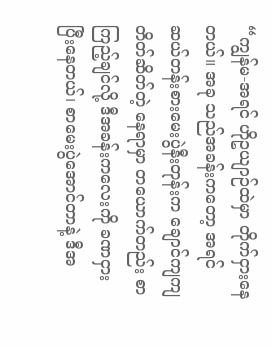“ကျွန်မ-အရင် ဟိုဥယျာဉ်ထဲမှာ တိုက်ငှားနေတယ်။ အခု သည်အခန်းကတော့ အရင် ဆယ်တန်းစားမေးပွဲနီးတုန်းက ချောင်ကျကျ တိတ်ဆိတ်တဲ့ နေရာမှာ တယောက်တည်း စာကြည့်ချင်လို့ ဒီအခန်းကလေးကို ခဏငှားပြီးနေတယ်၊ စာမေးပွဲအောင်တာနဲ့ ဒီအ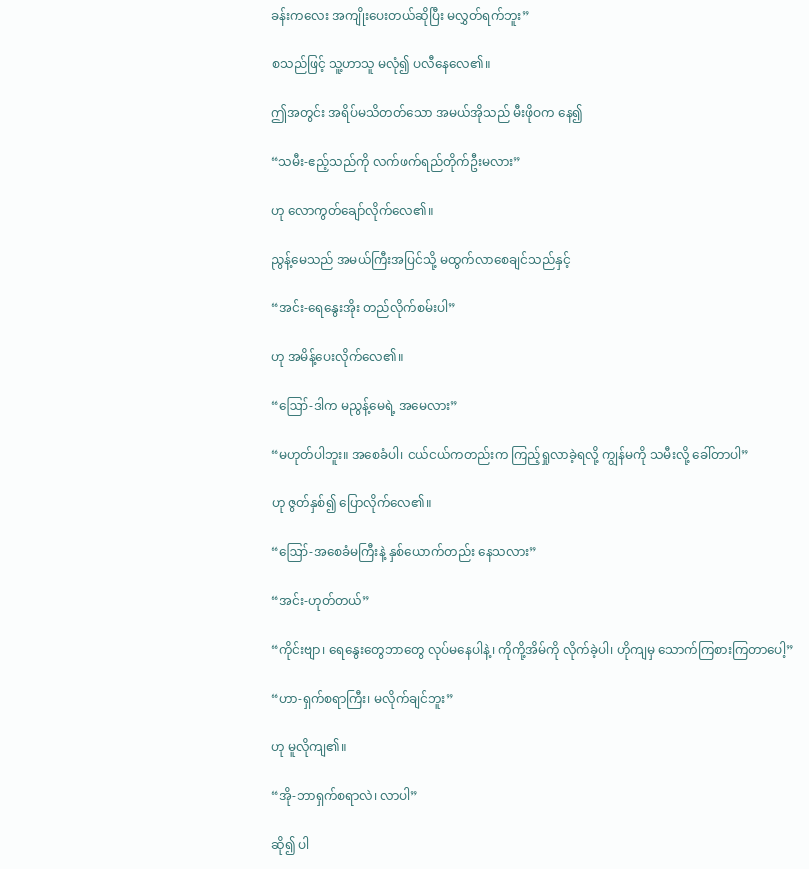ခန်းကလေး အကျိုးပေးတယ်ဆိုပြီး မလွှတ်ရက်ဘူး”

စသည်ဖြင့် သူ့ဟာသူ မလုံ၍ ပလီနေလေ၏။

ဤအတွင်း အရိပ်မသိတတ်သော အမယ်အိုသည် မီးဖိုဝက နေ၍

“သမီး-ဧည့်သည်ကို လက်ဖက်ရည်တိုက်ဦးမလား”

ဟု လောကွတ်ချော်လိုက်လေ၏။

ညွန့်မေသည် အမယ်ကြီးအပြင်သို့ မထွက်လာစေချင်သည်နှင့်

“အင်း-ရေနွေးအိုး တည်လိုက်စမ်းပါ”

ဟု အမိန့်ပေးလိုက်လေ၏။

“ဪ-ဒါက မညွန့်မေရဲ့ အမေလား”

“မဟုတ်ပါဘူး။ အစေခံပါ၊ ငယ်ငယ်ကတည်းက ကြည့်ရှုလာခဲ့ရလို့ ကျွန်မကို သမီးလို့ ခေါ်တာပါ”

ဟု ဇွတ်နှစ်၍ ပြောလိုက်လေ၏။

“ဪ-အစေခံမကြီးနဲ့ နှစ်ယောက်တည်း နေသလား”

“အင်း-ဟုတ်တယ်”

“ကိုင်းဗျာ၊ ရေနွေးတွေဘာတွေ လုပ်မနေပါနဲ့၊ ကိုကို့အိမ်ကို လိုက်ခဲ့ပါ၊ ဟိုကျမှ သောက်ကြစားကြတာပေါ့”

“ဟာ-ရှက်စရာကြီး၊ မလိုက်ချင်ဘူး”

ဟု မူလိုကျ၏။

“အို-ဘာရှက်စရာလဲ၊ လာပါ”

ဆို၍ ပါ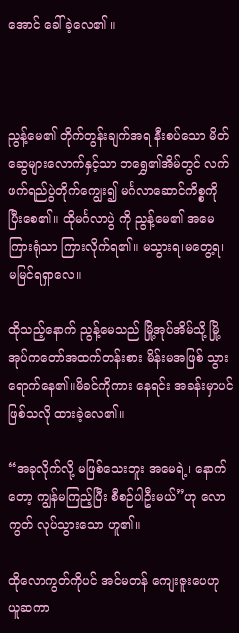အောင် ခေါ်ခဲ့လေ၏ ။



ညွန့်မေ၏ တိုက်တွန်းချက်အရ နီးစပ်သော မိတ်ဆွေများလောက်နှင့်သာ ဘရွှေ၏အိမ်တွင် လက်ဖက်ရည်ပွဲတိုက်ကျွေး၍ မင်္ဂလာဆောင်ကိစ္စကို ပြီးစေ၏။ ထိုမင်္ဂလာပွဲ ကို ညွန့်မေ၏ အမေ ကြားရုံသာ ကြားလိုက်ရ၏။ မသွားရ၊မတွေ့ရ၊ မမြင်ရရှာလေ။

ထိုသည့်နောက် ညွန့်မေသည် မြို့အုပ်အိမ်သို့ မြို့အုပ်ကတော်အထက်တန်းစား မိန်းမအဖြစ် သွားရောက်နေ၏။မိခင်ကိုကား နေရင်း အခန်းမှာပင် ဖြစ်သလို ထားခဲ့လေ၏။

“အခုလိုက်လို့ မဖြစ်သေးဘူး အမေရဲ့၊ နောက်တော့ ကျွန်မကြည့်ပြီး စီစဉ်ပါဦးမယ်”ဟု လောကွတ် လုပ်သွားသော ဟူ၏။

ထိုလောကွတ်ကိုပင် အင်မတန် ကျေးဇူးပေဟု ယူဆကာ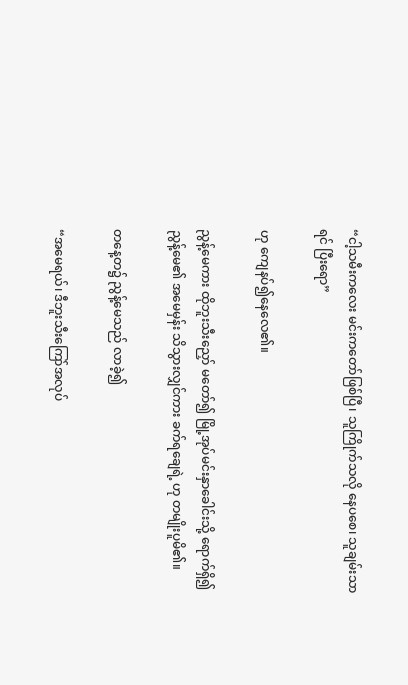“ငါ့သမီးကလေး မင်းကတော်ဖြစ်ပြီ၊ သူကြိုက်သလို နေပစေ၊ သူချမ်းသာရင် ပြီးရော”

ဟု ကျေနပ်၍နေလေ၏။

ညွန့်မေကား ထိုဘူးသီးညှော် မတော်၍ မြို့အုပ်မင်းနှာခေါင်းသို့ ရောက်ရှိ၍ ညွန့်မေ၏ အမေမှန်း သိသွားလျှင်ကား ခက်ရချေရဲ့ ဟု တမျိုးပူမိ၏။

တနေ့တ၌ ညွန့်မေသည် လာခဲ့၍

“အမေရယ်၊ ဒီဘူးသီးကြော်အလုပ်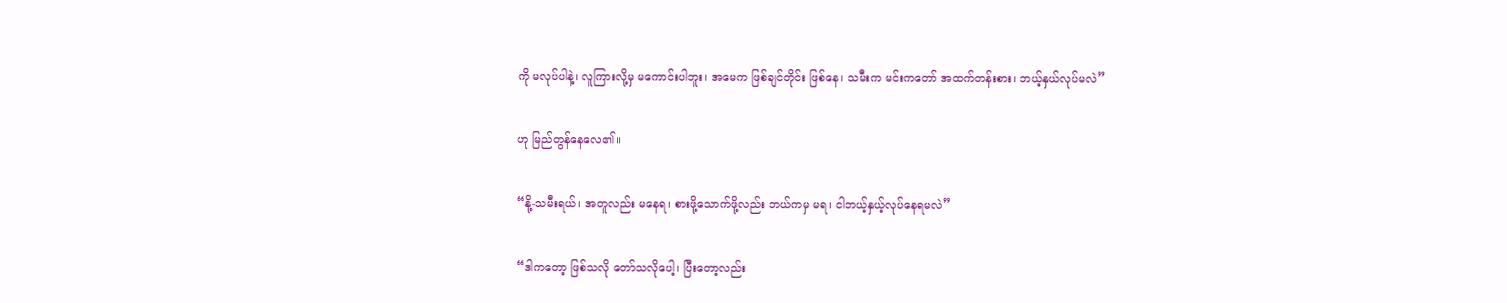ကို မလုပ်ပါနဲ့၊ လူကြားလို့မှ မကောင်းပါဘူး၊ အမေက ဖြစ်ချင်တိုင်း ဖြစ်နေ၊ သမီးက မင်းကတော် အထက်တန်းစား၊ ဘယ့်နှယ်လုပ်မလဲ”

ဟု မြည်တွန်နေလေ၏။

“နို့-သမီးရယ်၊ အတူလည်း မနေရ၊ စားဖို့သောက်ဖို့လည်း ဘယ်ကမှ မရ၊ ငါဘယ့်နှယ့်လုပ်နေရမလဲ”

“ဒါကတော့ ဖြစ်သလို တော်သလိုပေါ့၊ ပြီးတော့လည်း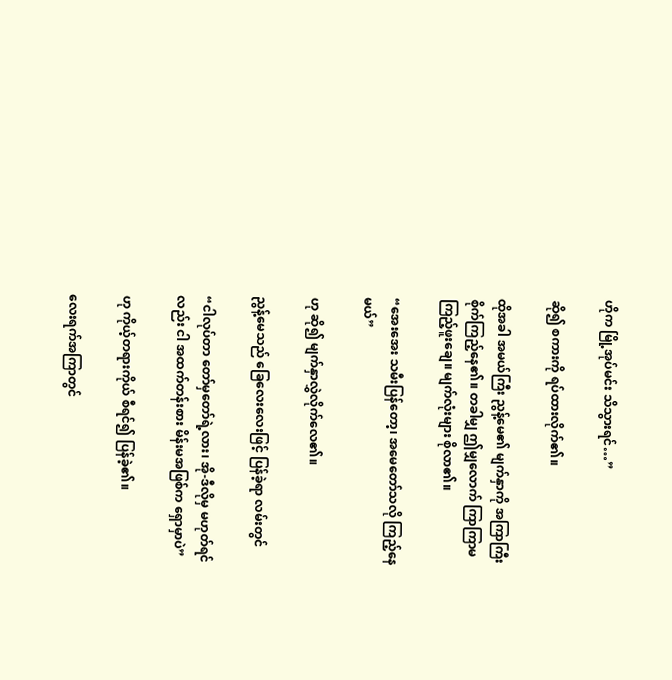ဟိုက မြို့အုပ်မင်း သိသွားရင်…”

ဆို၍ စကားကို ရပ်ထားလိုက်၏။

ထိုအခါ အမယ်ကြီး ညွန့်မေ၏ မျက်နှာကို အကြာကြီး စိုက်ကြည့်နေ၏။ တခါမျှ ဤမျှလောက် ကြာကြာမကြည့်ဖူးချေ။ မျက်လုံးများ စိုလာ၏။

“အေးအေး သမီးပြန်တော့၊ အမေတော်သလို ကြည့်နေမယ်”

ဟု ဆို၍ မျက်နှာလွှဲလိုက်လေ၏။

ညွန့်မေသည် ခြေလေးလေးဖြင့် ပြန်ခဲ့ရာ လမ်းတွင်

“ငါလုပ်တာ တော်မှတော်ရဲ့လား၊ အို-ဒီလိုမှ မဟုတ်ရင်လည်း ငါ အထက်တန်းစား မိန်းမအဖြစ်က ရှောမှာပဲ”

ဟု ကိုယ့်တရားကိုယ် စီရင်၍ ပြန်ခဲ့၏။

လေးရက်အကြာတွင်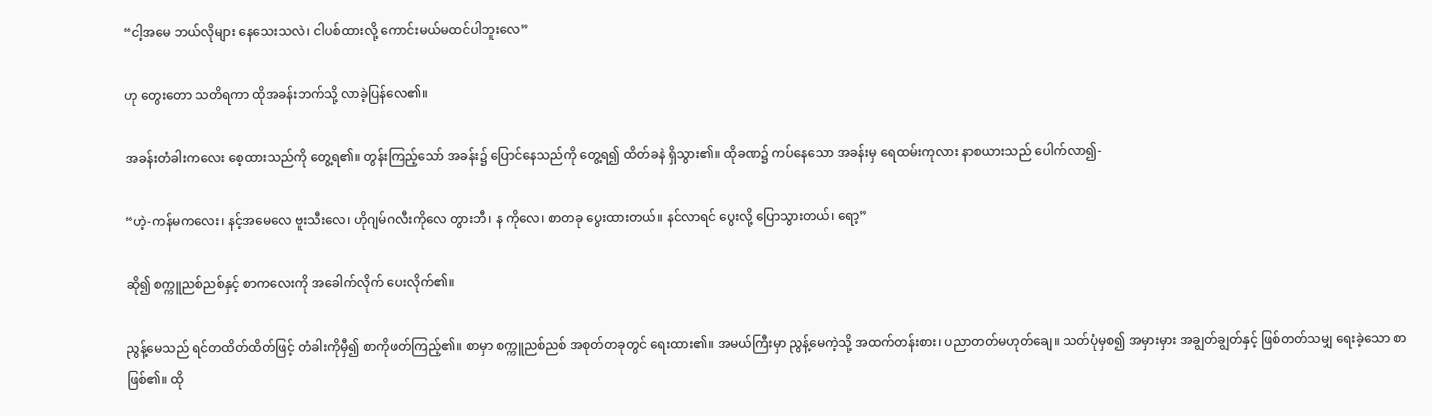“ငါ့အမေ ဘယ်လိုများ နေသေးသလဲ၊ ငါပစ်ထားလို့ ကောင်းမယ်မထင်ပါဘူးလေ”

ဟု တွေးတော သတိရကာ ထိုအခန်းဘက်သို့ လာခဲ့ပြန်လေ၏။

အခန်းတံခါးကလေး စေ့ထားသည်ကို တွေ့ရ၏။ တွန်းကြည့်သော် အခန်း၌ ပြောင်နေသည်ကို တွေ့ရ၍ ထိတ်ခနဲ ရှိသွား၏။ ထိုခဏ၌ ကပ်နေသော အခန်းမှ ရေထမ်းကုလား နာစယားသည် ပေါက်လာ၍-

“ဟဲ့-ကန်မကလေး၊ နင့်အမေလေ ဗူးသီးလေ၊ ဟိုဂျမ်ဂလီးကိုလေ တွားဘီ၊ န ကိုလေ၊ စာတခု ပွေးထားတယ်။ နင်လာရင် ပွေးလို့ ပြောသွားတယ်၊ ရော့”

ဆို၍ စက္ကူညစ်ညစ်နှင့် စာကလေးကို အခေါက်လိုက် ပေးလိုက်၏။

ညွန့်မေသည် ရင်တထိတ်ထိတ်ဖြင့် တံခါးကိုမှီ၍ စာကိုဖတ်ကြည့်၏။ စာမှာ စက္ကူညစ်ညစ် အစုတ်တခုတွင် ရေးထား၏။ အမယ်ကြီးမှာ ညွန့်မေကဲ့သို့ အထက်တန်းစား၊ ပညာတတ်မဟုတ်ချေ။ သတ်ပုံမှစ၍ အမှားမှား အချွတ်ချွတ်နှင့် ဖြစ်တတ်သမျှ ရေးခဲ့သော စာဖြစ်၏။ ထို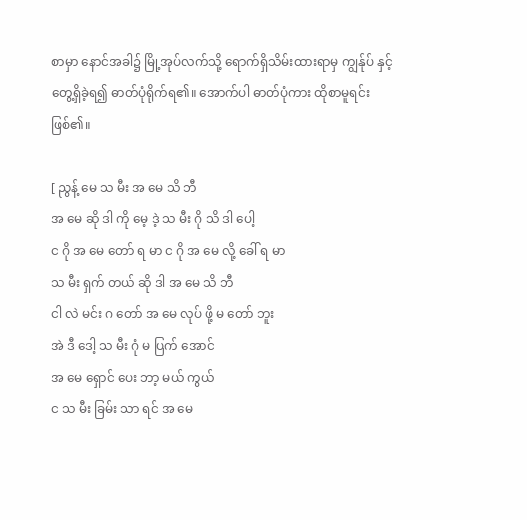စာမှာ နောင်အခါ၌ မြို့အုပ်လက်သို့ ‌ရောက်ရှိသိမ်းထားရာမှ ကျွန်ုပ် နှင့် တွေ့ရှိခဲ့ရ၍ ဓာတ်ပုံရိုက်ရ၏။ အောက်ပါ ဓာတ်ပုံကား ထိုစာမူရင်း ဖြစ်၏။

[ ညွန့် မေ သ မီး အ မေ သိ ဘီ
အ မေ ဆို ဒါ ကို မေ့ ဒဲ့ သ မီး ဂို သိ ဒါ ပေါ့
င ဂို အ မေ တော် ရ မာ င ဂို အ မေ လို့‌ ခေါ် ရ မာ
သ မီး ရှက် တယ် ဆို ဒါ အ မေ သိ ဘီ
ငါ လဲ မင်း ဂ တော် အ မေ လုပ် ဖို့ မ တော် ဘူး
အဲ ဒီ ဒေါ့ သ မီး ဂုံ မ ပြက် အောင်
အ မေ ရှောင် ပေး ဘာ့ မယ် ကွယ်
င သ မီး ခြမ်း သာ ရင် အ မေ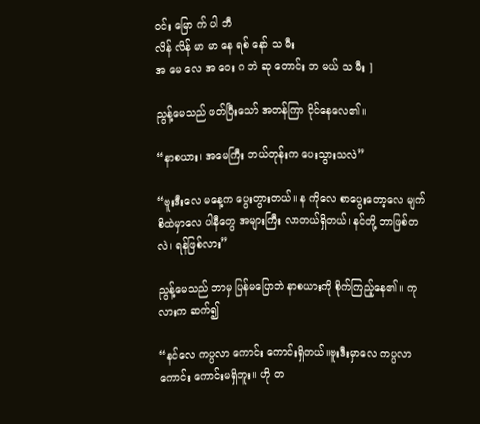ဝင်း မြော က် ပါ ဘီ
လိန် လိန် မာ မာ နေ ရစ် နော် သ မီး
အ မေ လေ အ ဝေး ဂ ဘဲ ဆု တောင်း ဘ မယ် သ မီး ]

ညွန့်မေသည် ဖတ်ပြီးသော် အတန်ကြာ ငိုင်နေလေ၏။

“နာစယား၊ အမေကြီး ဘယ်တုန်းက ပေးသွားသလဲ”

“ဗူးဒီးလေ မနေ့က ပွေးတွားတယ်။ န ကိုလေ စာပွေးတော့လေ မျက်စိထဲမှာလေ ပါနီတွေ အများကြီး လာတယ်ရှိတယ်၊ နင်တို့ ဘာဖြစ်တလဲ၊ ရန်ဖြစ်လား”

ညွန့်မေသည် ဘာမှ ပြန်မပြောဘဲ နာစယားကို စိုက်ကြည့်နေ၏။ ကုလားက ဆက်၍

“နင်လေ ကပ္ပလာ ကောင်း ကောင်းရှိတယ်။ဗူးဒီးမှာလေ ကပ္ပလာကောင်း ကောင်းမရှိဘူး။ ဟို တ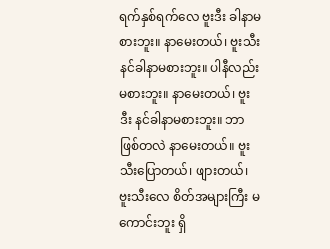ရက်နှစ်ရက်လေ ဗူးဒီး ခါနာမစားဘူး။ နာမေးတယ်၊ ဗူးသီး နင်ခါနာမစားဘူး။ ပါနီလည်း မစားဘူး။ နာမေးတယ်၊ ဗူးဒီး နင်ခါနာမစားဘူး။ ဘာဖြစ်တလဲ နာမေးတယ်။ ဗူးသီးပြောတယ်၊ ဖျားတယ်၊ ဗူးသီးလေ စိတ်အများကြီး မကောင်းဘူး ရှိ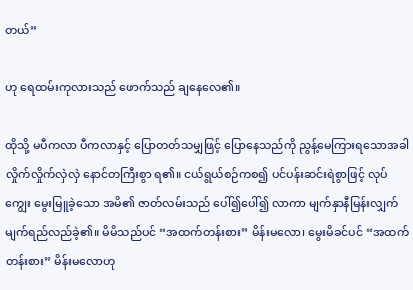တယ်”

ဟု ရေထမ်းကုလားသည် ဖောက်သည် ချနေလေ၏။

ထိုသို့ မပီကလာ ပီကလာနှင့် ပြောတတ်သမျှဖြင့် ပြောနေသည်ကို ညွန့်မေကြားရသောအခါ လှိုက်လှိုက်လှဲလှဲ နောင်တကြီးစွာ ရ၏။ ငယ်ရွယ်စဉ်ကစ၍ ပင်ပန်းဆင်းရဲစွာဖြင့် လုပ်ကျွေး မွေးမြူခဲ့သော အမိ၏ ဇာတ်လမ်းသည် ပေါ်၍ပေါ်၍ လာကာ မျက်နှာနီမြန်းလျှက် မျက်ရည်လည်ခဲ့၏။ မိမိသည်ပင် “အထက်တန်းစား” မိန်းမလော၊ မွေးမိခင်ပင် “အထက်တန်းစား” မိန်းမလောဟု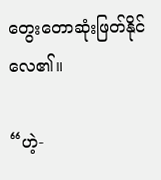တွေးတောဆုံးဖြတ်နိုင်လေ၏။

“ဟဲ့-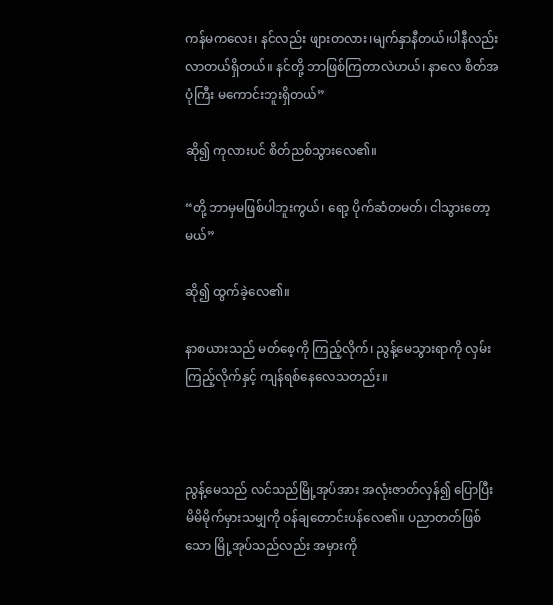ကန်မကလေး၊ နင်လည်း ဖျားတလား၊မျက်နှာနီတယ်၊ပါနီလည်း လာတယ်ရှိတယ်။ နင်တို့ ဘာဖြစ်ကြတာလဲဟယ်၊ နာလေ စိတ်အပုံကြီး မကောင်းဘူးရှိတယ်”

ဆို၍ ကုလားပင် စိတ်ညစ်သွားလေ၏။

“တို့ ဘာမှမဖြစ်ပါဘူးကွယ်၊ ‌ရော့ ပိုက်ဆံတမတ်၊ ငါသွားတော့မယ်”

ဆို၍ ထွက်ခဲ့လေ၏။

နာစယားသည် မတ်စေ့ကို ကြည့်လိုက်၊ ညွန့်မေသွားရာကို လှမ်းကြည့်လိုက်နှင့် ကျန်ရစ်နေလေသတည်း။



ညွန့်မေသည် လင်သည်မြို့အုပ်အား အလုံးဇာတ်လှန်၍ ပြောပြီး မိမိမိုက်မှားသမျှကို ဝန်ချတောင်းပန်လေ၏။ ပညာတတ်ဖြစ်သော မြို့အုပ်သည်လည်း အမှားကို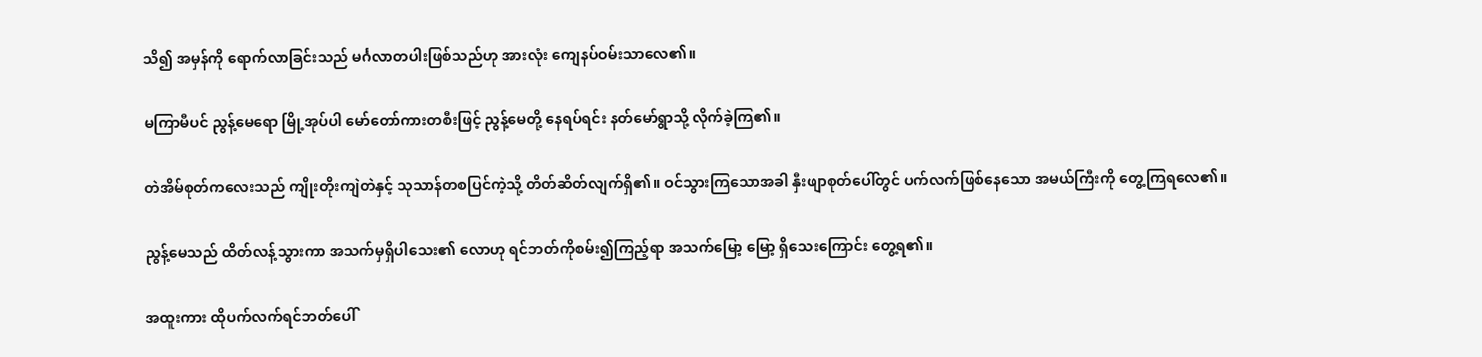သိ၍ အမှန်ကို ရောက်လာခြင်းသည် မင်္ဂလာတပါးဖြစ်သည်ဟု အားလုံး ကျေနပ်ဝမ်းသာလေ၏။

မကြာမီပင် ညွန့်မေရော မြို့အုပ်ပါ မော်တော်ကားတစီးဖြင့် ညွန့်မေတို့ နေရပ်ရင်း နတ်မော်ရွာသို့ လိုက်ခဲ့ကြ၏။

တဲအိမ်စုတ်ကလေးသည် ကျိုးတိုးကျဲတဲနှင့် သုသာန်တစပြင်ကဲ့သို့ တိတ်ဆိတ်လျက်ရှိ၏။ ဝင်သွားကြသောအခါ နှီးဖျာစုတ်ပေါ်တွင် ပက်လက်ဖြစ်နေသော အမယ်ကြီးကို တွေ့ကြရလေ၏။

ညွန့်မေသည် ထိတ်လန့်သွားကာ အသက်မှရှိပါသေး၏ လောဟု ရင်ဘတ်ကိုစမ်း၍ကြည့်ရာ အသက်မြော့ မြော့ ရှိသေးကြောင်း တွေ့ရ၏။

အထူးကား ထိုပက်လက်ရင်ဘတ်ပေါ်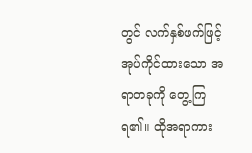တွင် လက်နှစ်ဖက်ဖြင့် အုပ်ကိုင်ထားသော အရာတခုကို တွေ့ကြရ၏။ ထိုအရာကား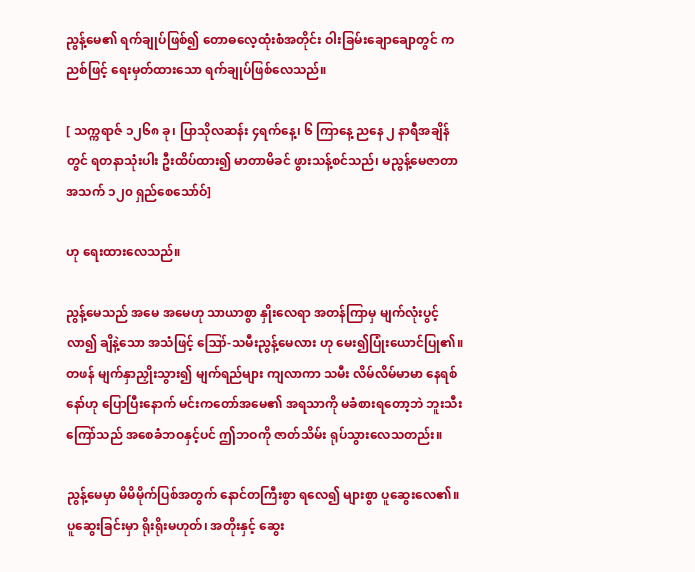ညွန့်မေ၏ ရက်ချုပ်ဖြစ်၍ တောဓလေ့ထုံးစံအတိုင်း ဝါးခြမ်းချောချောတွင် ကညစ်ဖြင့် ‌ရေးမှတ်ထားသော ရက်ချုပ်ဖြစ်လေသည်။

[ သက္ကရာဇ် ၁၂၆၈ ခု၊ ပြာသိုလဆန်း ၄ရက်နေ့၊ ၆ ကြာနေ့ ညနေ ၂ နာရီအချိန်တွင် ရတနာသုံးပါး ဦးထိပ်ထား၍ မာတာမိခင် ဖွားသန့်စင်သည်၊ မညွန့်မေဇာတာ အသက် ၁၂၀ ရှည်စေသော်ဝ်]

ဟု ရေးထားလေသည်။

ညွန့်မေသည် အမေ အမေဟု သာယာစွာ နှိုးလေရာ အတန်ကြာမှ မျက်လုံးပွင့်လာ၍ ချိနဲ့သော အသံဖြင့် ဪ-သမီးညွန့်မေလား ဟု မေး၍ပြုံးယောင်ပြု၏။ တဖန် မျက်နှာညှိုးသွား၍ မျက်ရည်များ ကျလာကာ သမီး လိမ်လိမ်မာမာ နေရစ်နော်ဟု ပြောပြီးနောက် မင်းကတော်အမေ၏ အရသာကို မခံစားရတော့ဘဲ ဘူးသီးကြော်သည် အစေခံဘဝနှင့်ပင် ဤဘဝကို ဇာတ်သိမ်း ရုပ်သွားလေသတည်း။

ညွန့်မေမှာ မိမိမိုက်ပြစ်အတွက် နောင်တကြီးစွာ ရလေ၍ များစွာ ပူဆွေးလေ၏။ ပူဆွေးခြင်းမှာ ရိုးရိုးမဟုတ်၊ အတိုးနှင့် ဆွေး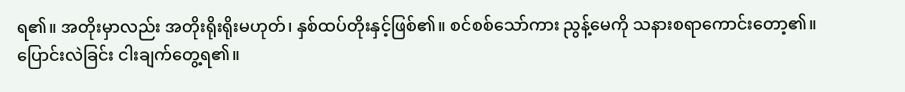ရ၏။ အတိုးမှာလည်း အတိုးရိုးရိုးမဟုတ်၊ နှစ်ထပ်တိုးနှင့်ဖြစ်၏။ စင်စစ်သော်ကား ညွန့်မေကို သနားစရာကောင်းတော့၏။
ပြောင်းလဲခြင်း ငါးချက်တွေ့ရ၏။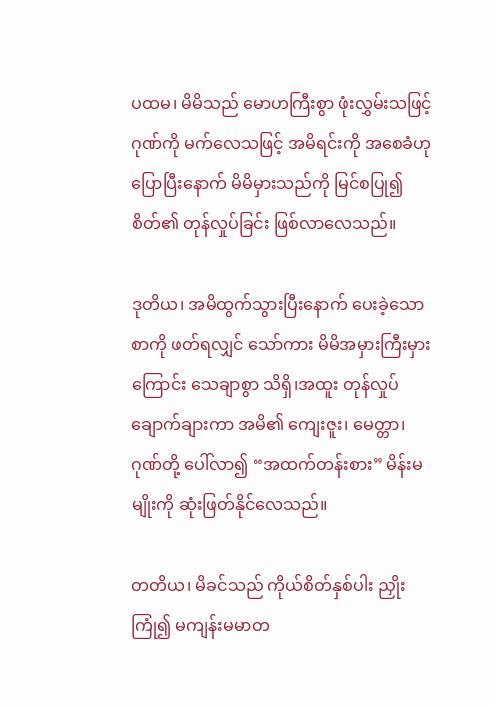ပထမ၊ မိမိသည် မောဟကြီးစွာ ဖုံးလွှမ်းသဖြင့် ဂုဏ်ကို မက်လေသဖြင့် အမိရင်းကို အစေခံဟု ပြောပြီးနောက် မိမိမှားသည်ကို မြင်စပြု၍ စိတ်၏ တုန်လှုပ်ခြင်း ဖြစ်လာလေသည်။

ဒုတိယ၊ အမိထွက်သွားပြီးနောက် ပေးခဲ့သောစာကို ဖတ်ရလျှင် သော်ကား မိမိအမှားကြီးမှားကြောင်း သေချာစွာ သိရှိ၊အထူး တုန်လှုပ်ချောက်ချားကာ အမိ၏ ကျေးဇူး၊ မေတ္တာ၊ဂုဏ်တို့ ပေါ်လာ၍ “အထက်တန်းစား” မိန်းမမျိုးကို ဆုံးဖြတ်နိုင်လေသည်။

တတိယ၊ မိခင်သည် ကိုယ်စိတ်နှစ်ပါး ညှိုးကြုံ၍ မကျန်းမမာတ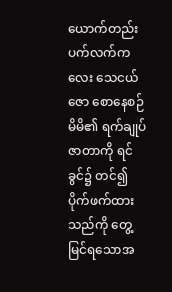ယောက်တည်း ပက်လက်ကလေး သေငယ်ဇော စောနေစဉ် မိမိ၏ ရက်ချုပ်ဇာတာကို ရင်ခွင်၌ တင်၍ ပိုက်ဖက်ထားသည်ကို တွေ့မြင်ရသောအ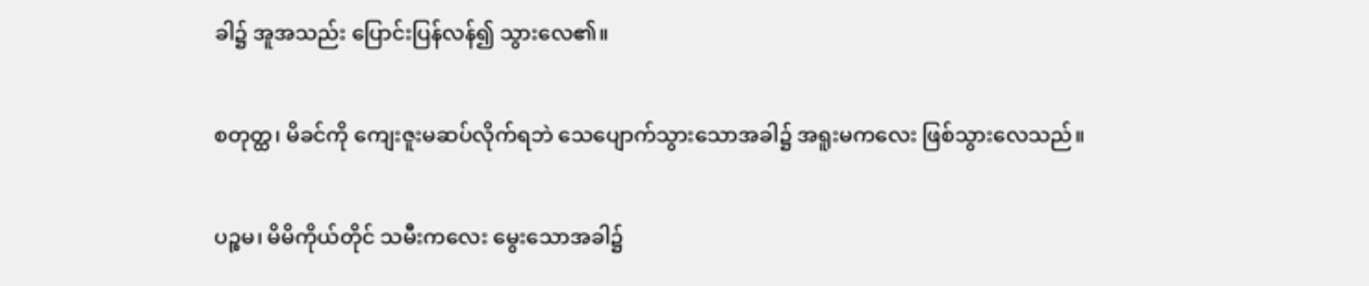ခါ၌ အူအသည်း ပြောင်းပြန်လန်၍ သွားလေ၏။

စတုတ္ထ၊ မိခင်ကို ကျေးဇူးမဆပ်လိုက်ရဘဲ သေပျောက်သွားသောအခါ၌ အရူးမကလေး ဖြစ်သွားလေသည်။

ပဉ္စမ၊ မိမိကိုယ်တိုင် သမီးကလေး‌ မွေးသောအခါ၌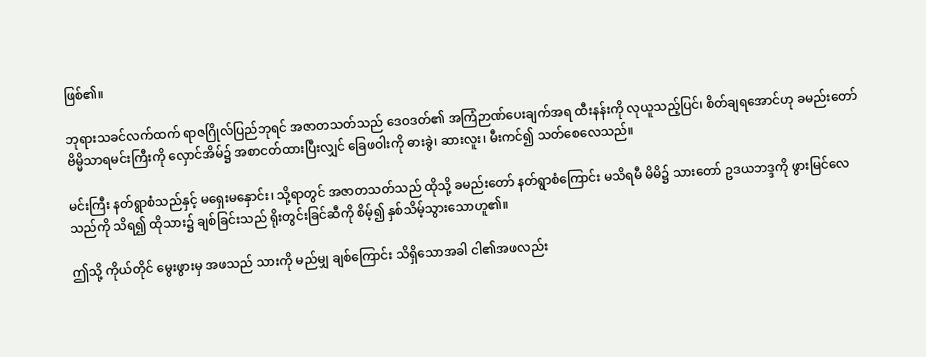ဖြစ်၏။

ဘုရားသခင်လက်ထက် ရာဇဂြိုလ်ပြည်ဘုရင် အဇာတသတ်သည် ဒေဝဒတ်၏ အကြံဉာဏ်ပေးချက်အရ ထီးနန်းကို လုယူသည့်ပြင်၊ စိတ်ချရအောင်ဟု ခမည်းတော် ဗိမ္မိသာရမင်းကြီးကို လှောင်အိမ်၌ အစာငတ်ထားပြီးလျှင် ခြေဖဝါးကို ဓားခွဲ၊ ဆားလူး၊ မီးကင်၍ သတ်စေလေသည်။

မင်းကြီး နတ်ရွာစံသည်နှင့် မရှေးမနှောင်း၊ သို့ရာတွင် အဇာတသတ်သည် ထိုသို့ ခမည်းတော် နတ်ရွာစံကြောင်း မသိရမီ မိမိ၌ သားတော် ဥဒယဘဒ္ဒကို ဖွားမြင်လေသည်ကို သိရ၍ ထိုသား၌ ချစ်ခြင်းသည် ရိုးတွင်းခြင်ဆီကို စိမ့်၍ နှစ်သိမ့်သွားသောဟူ၏။

ဤသို့ ကိုယ်တိုင် မွေးဖွားမှ အဖသည် သားကို မည်မျှ ချစ်ကြောင်း သိရှိသောအခါ ငါ၏အဖလည်း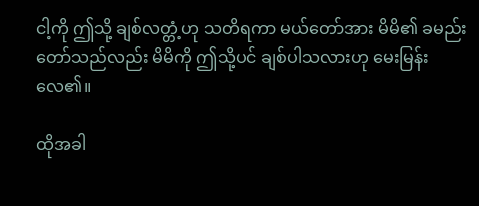ငါ့ကို ဤသို့ ချစ်လတ္တံ့ဟု သတိရကာ မယ်တော်အား မိမိ၏ ခမည်းတော်သည်လည်း မိမိကို ဤသို့ပင် ချစ်ပါသလားဟု မေးမြန်းလေ၏။

ထိုအခါ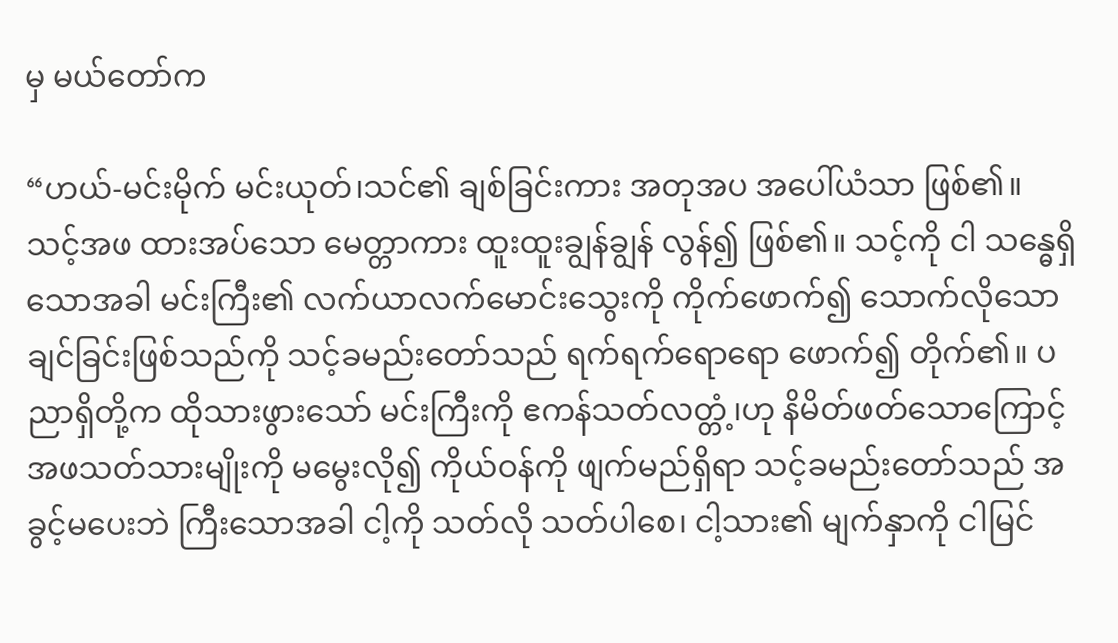မှ မယ်တော်က

“ဟယ်-မင်းမိုက် မင်းယုတ်၊သင်၏ ချစ်ခြင်းကား အတုအပ အပေါ်ယံသာ ဖြစ်၏။ သင့်အဖ ထားအပ်သော မေတ္တာကား ထူးထူးချွန်ချွန် လွန်၍ ဖြစ်၏။ သင့်ကို ငါ သန္ဓေရှိသောအခါ မင်းကြီး၏ လက်ယာလက်မောင်းသွေးကို ကိုက်ဖောက်၍ သောက်လိုသောချင်ခြင်းဖြစ်သည်ကို သင့်ခမည်းတော်သည် ရက်ရက်ရောရော ဖောက်၍ တိုက်၏။ ပညာရှိတို့က ထိုသားဖွားသော် မင်းကြီးကို ဧကန်သတ်လတ္တံ့၊ဟု နိမိတ်ဖတ်သောကြောင့် အဖသတ်သားမျိုးကို မမွေးလို၍ ကိုယ်ဝန်ကို ဖျက်မည်ရှိရာ သင့်ခမည်းတော်သည် အခွင့်မပေးဘဲ ကြီးသောအခါ ငါ့ကို သတ်လို သတ်ပါစေ၊ ငါ့သား၏ မျက်နှာကို ငါမြင်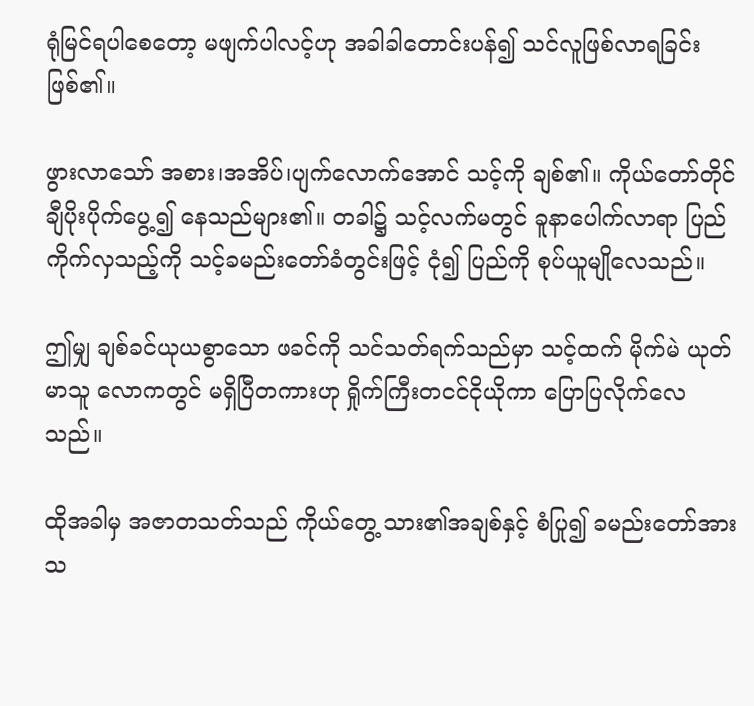ရုံမြင်ရပါစေတော့ မဖျက်ပါလင့်ဟု အခါခါတောင်းပန်၍ သင်လူဖြစ်လာရခြင်းဖြစ်၏။

ဖွားလာသော် အစား၊အအိပ်၊ပျက်လောက်အောင် သင့်ကို ချစ်၏။ ကိုယ်တော်တိုင် ချီပိုးပိုက်ပွေ့၍ နေသည်များ၏။ တခါ၌ သင့်လက်မတွင် ခူနာပေါက်လာရာ ပြည်ကိုက်လှသည့်ကို သင့်ခမည်းတော်ခံတွင်းဖြင့် ငုံ၍ ပြည်ကို စုပ်ယူမျိုလေသည်။

ဤမျှ ချစ်ခင်ယုယစွာသော ဖခင်ကို သင်သတ်ရက်သည်မှာ သင့်ထက် မိုက်မဲ ယုတ်မာသူ လောကတွင် မရှိပြီတကားဟု ရှိုက်ကြီးတငင်ငိုယိုကာ ပြောပြလိုက်လေသည်။

ထိုအခါမှ အဇာတသတ်သည် ကိုယ်တွေ့ သား၏အချစ်နှင့် စံပြု၍ ခမည်းတော်အား သ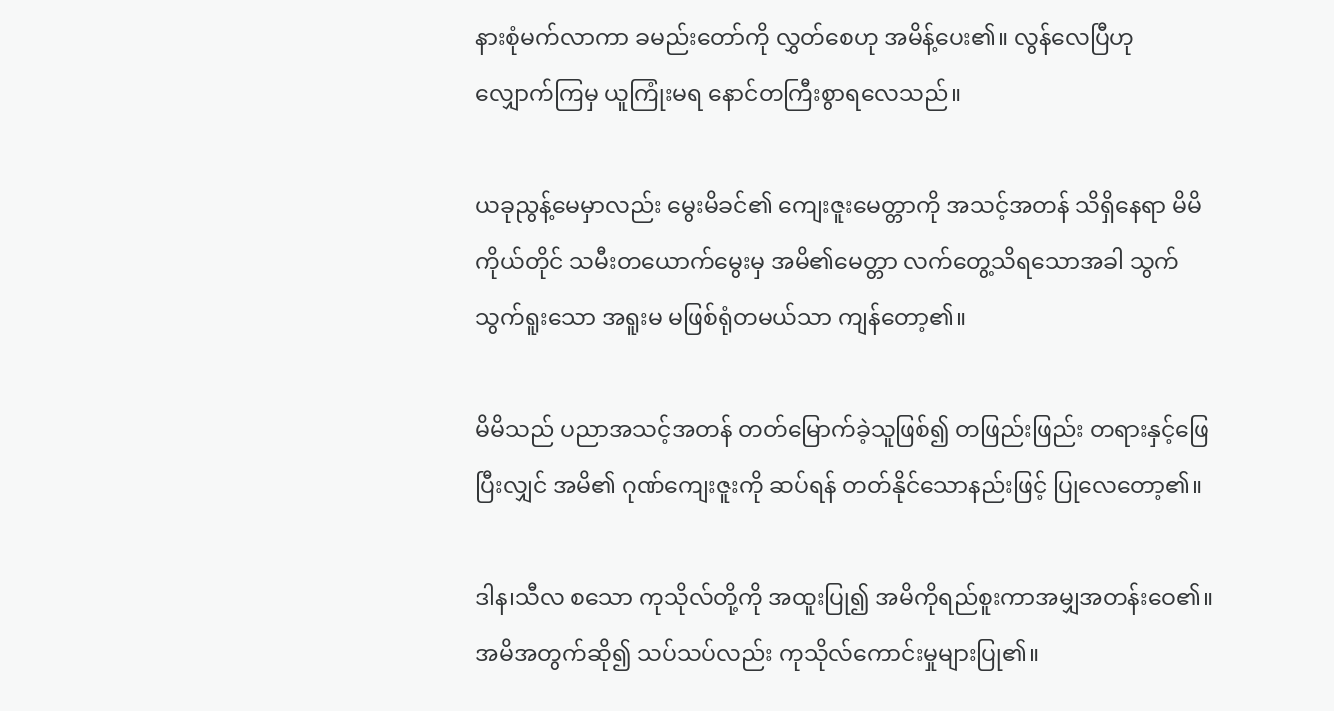နားစုံမက်လာကာ ခမည်းတော်ကို လွှတ်စေဟု အမိန့်ပေး၏။ လွန်လေပြီဟု လျှောက်ကြမှ ယူကြုံးမရ နောင်တကြီးစွာရလေသည်။

ယခုညွန့်မေမှာလည်း မွေးမိခင်၏ ကျေးဇူးမေတ္တာကို အသင့်အတန် သိရှိနေရာ မိမိကိုယ်တိုင် သမီးတယောက်မွေးမှ အမိ၏မေတ္တာ လက်တွေ့သိရသောအခါ သွက်သွက်ရူးသော အရူးမ မဖြစ်ရုံတမယ်သာ ကျန်တော့၏။

မိမိသည် ပညာအသင့်အတန် တတ်မြောက်ခဲ့သူဖြစ်၍ တဖြည်းဖြည်း တရားနှင့်ဖြေပြီးလျှင် အမိ၏ ဂုဏ်ကျေးဇူးကို ဆပ်ရန် တတ်နိုင်သောနည်းဖြင့် ပြုလေတော့၏။

ဒါန၊သီလ စသော ကုသိုလ်တို့ကို အထူးပြု၍ အမိကိုရည်စူးကာအမျှအတန်းဝေ၏။ အမိအတွက်ဆို၍ သပ်သပ်လည်း ကုသိုလ်ကောင်းမှုများပြု၏။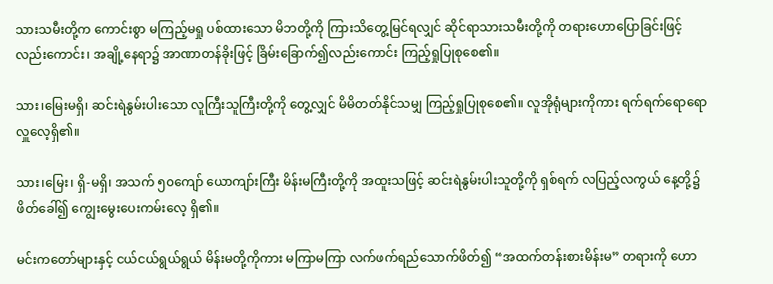သားသမီးတို့က ကောင်းစွာ မကြည့်မရှု ပစ်ထားသော မိဘတို့ကို ကြားသိတွေ့မြင်ရလျှင် ဆိုင်ရာသားသမီးတို့ကို တရားဟောပြောခြင်းဖြင့်လည်းကောင်း၊ အချို့နေရာ၌ အာဏာတန်ခိုးဖြင့် ခြိမ်းခြောက်၍လည်းကောင်း ကြည့်ရှုပြုစုစေ၏။

သား၊မြေးမရှိ၊ ဆင်းရဲနွမ်းပါးသော လူကြီးသူကြီးတို့ကို တွေ့လျှင် မိမိတတ်နိုင်သမျှ ကြည့်ရှုပြုစုစေ၏။ လူအိုရုံများကိုကား ရက်ရက်ရောရော လှူလေ့ရှိ၏။

သား၊မြေး၊ ရှိ-မရှိ၊ အသက် ၅၀ကျော် ယောကျာ်းကြီး မိန်းမကြီးတို့ကို အထူးသဖြင့် ဆင်းရဲနွမ်းပါးသူတို့ကို ရှစ်ရက် လပြည့်လကွယ် နေ့တို့၌ ဖိတ်ခေါ်၍ ကျွေးမွေးပေးကမ်းလေ့ ရှိ၏။

မင်းကတော်များနှင့် ငယ်ငယ်ရွယ်ရွယ် မိန်းမတို့ကိုကား မကြာမကြာ လက်ဖက်ရည်သောက်ဖိတ်၍ “အထက်တန်းစားမိန်းမ” တရားကို ‌ဟော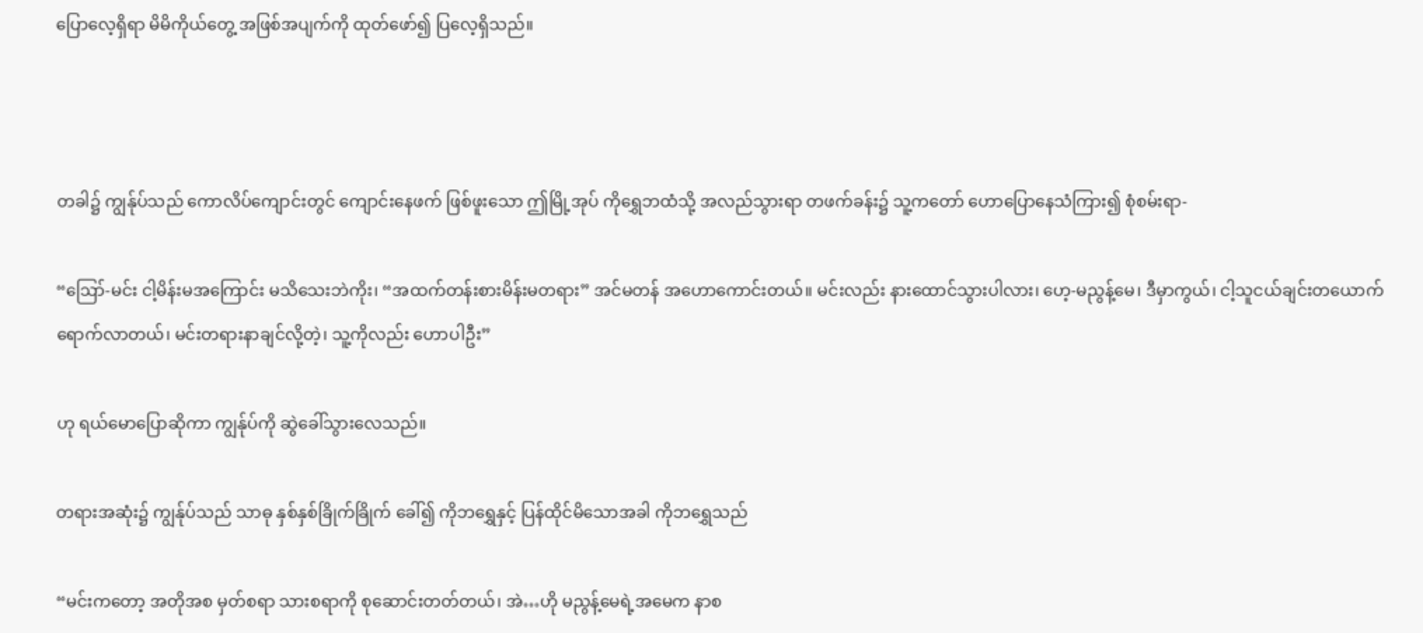ပြောလေ့ရှိရာ မိမိကိုယ်တွေ့ အဖြစ်အပျက်ကို ထုတ်ဖော်၍ ပြလေ့ရှိသည်။



တခါ၌ ကျွန်ုပ်သည် ကောလိပ်ကျောင်းတွင် ကျောင်းနေဖက် ဖြစ်ဖူးသော ဤမြို့အုပ် ကိုရွှေဘထံသို့ အလည်သွားရာ တဖက်ခန်း၌ သူ့ကတော် ဟောပြောနေသံကြား၍ စုံစမ်းရာ-

“ဪ-မင်း ငါ့မိန်းမအကြောင်း မသိသေးဘဲကိုး၊ “အထက်တန်းစားမိန်းမတရား” အင်မတန် အဟောကောင်းတယ်။ မင်းလည်း နားထောင်သွားပါလား၊ ‌ဟေ့-မညွန့်မေ၊ ဒီမှာကွယ်၊ ငါ့သူငယ်ချင်းတယောက် ရောက်လာတယ်၊ မင်းတရားနာချင်လို့တဲ့၊ သူ့ကိုလည်း ဟောပါဦး”

ဟု ရယ်မောပြောဆိုကာ ကျွန်ုပ်ကို ဆွဲခေါ်သွားလေသည်။

တရားအဆုံး၌ ကျွန်ုပ်သည် သာဓု နှစ်နှစ်ခြိုက်ခြိုက် ခေါ်၍ ကိုဘရွှေနှင့် ပြန်ထိုင်မိသောအခါ ကိုဘရွှေသည်

“မင်းကတော့ အတိုအစ မှတ်စရာ သားစရာကို စုဆောင်းတတ်တယ်၊ အဲ…ဟို မညွန့်မေရဲ့အမေက နာစ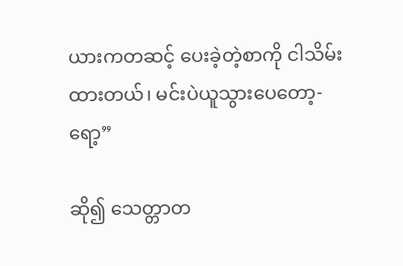ယားကတဆင့် ပေးခဲ့တဲ့စာကို ငါသိမ်းထားတယ်၊ မင်းပဲယူသွားပေတော့-ရော့”

ဆို၍ သေတ္တာတ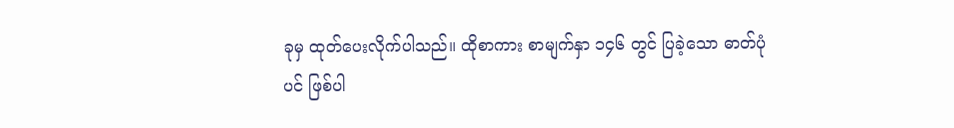ခုမှ ထုတ်ပေးလိုက်ပါသည်။ ထိုစာကား စာမျက်နှာ ၁၄၆ တွင် ပြခဲ့သော ဓာတ်ပုံပင် ဖြစ်ပါ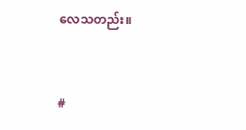လေသတည်း။



#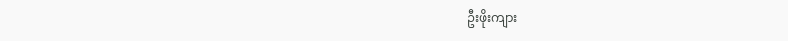ဦးဖိုးကျား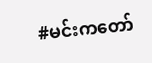#မင်းကတော်